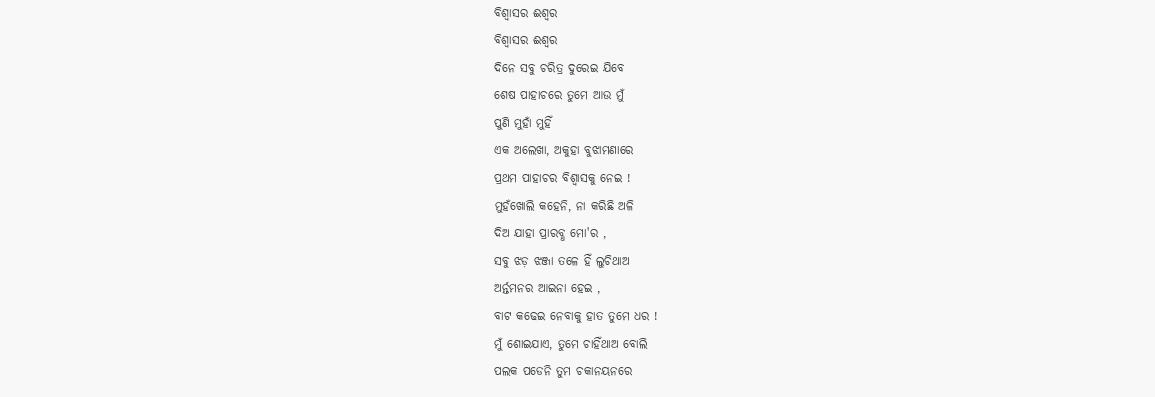ବିଶ୍ବାସର ଈଶ୍ୱର
ବିଶ୍ବାସର ଈଶ୍ୱର
ଦିନେ ସବୁ ଚରିତ୍ର ଦୁରେଇ ଯିବେ
ଶେଷ ପାହାଚରେ ତୁମେ ଆଉ ମୁଁ
ପୁଣି ମୁହାଁ ମୁହିଁ
ଏକ ଅଲେଖା, ଅକୁହା ବୁଝାମଣାରେ
ପ୍ରଥମ ପାହାଚର ବିଶ୍ୱାସକୁ ନେଇ !
ମୁହଁଖୋଲି କହେନି, ନା କରିଛି ଅଳି
ଦିଅ ଯାହା ପ୍ରାରବ୍ଧ ମୋ'ର ,
ସବୁ ଝଡ଼ ଝଞ୍ଜା ତଳେ ହିଁ ଲୁଚିଥାଅ
ଅର୍ନ୍ତମନର ଆଇନା ହେଇ ,
ବାଟ କଢେଇ ନେବାକୁ ହାତ ତୁମେ ଧର !
ମୁଁ ଶୋଇଯାଏ, ତୁମେ ଚାହିଁଥାଅ ବୋଲି
ପଲକ ପଡେନି ତୁମ ଚକାନୟନରେ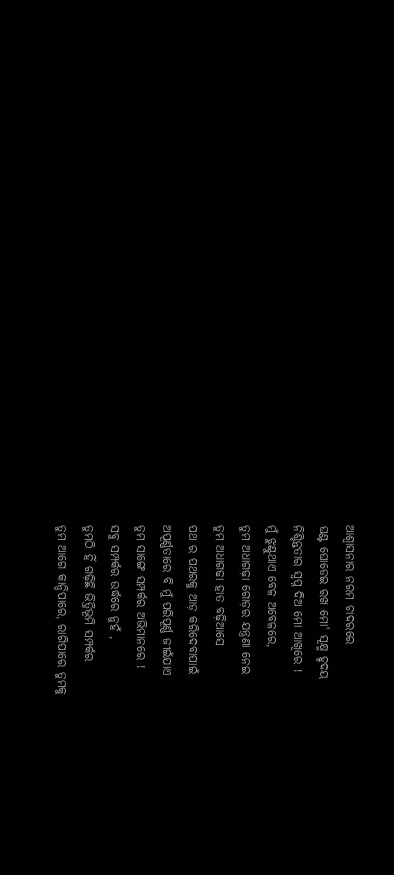ଆଶ୍ୱାସନାର ନରମ ଚାଦରରେ
ଘଣ୍ଟ ଘୋଡେଇ ରଖ ମୋ' ସୂକ୍ଷ୍ମ ହୃଦୟ
ନିଶ୍ଚିନ୍ତତାର ସ୍ବପ୍ନ ଦିଅ ମୋ ଆଖିରେ !
ମୁଁ ଝୁଣ୍ଟୁଥାଏ ବେଳ ଅବେଳରେ,
ତୁମ ଅଧାଗଢ଼ା ଗୋଡ଼ର ଯନ୍ତ୍ରଣା ନେଇ
ତୁମ ଅଧାଗଢା ହାତ ବଢ଼ିଆସେ
ପଥ ର ପଥରକୁ ଆଡ଼ କରିଦେବାପାଇଁ
ଅପୂର୍ଣ୍ଣତାରେ ବି ମୁଁ ପରିପୂର୍ଣ୍ଣ ଜୀଇଁଯାଏ
ତୁମ ସାଙ୍ଗେ ସମ୍ପର୍କର ଅଭିମାନରେ !
ସବୁ ସମ୍ପର୍କର ଉର୍ଦ୍ଧରେ ନୁହଁ ,
ତୁମଠି ହିଁ ଗଢ଼ିଛି ଭିତ୍ତିଭୂମି ସମ୍ପର୍କର
ତୁମ ଆଗେ କାନ୍ଦିପାରେ, ରାଗିପାରେ ତୁମକୁ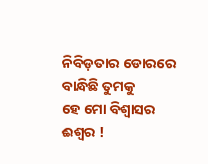ନିବିଡ଼ତାର ଡୋରରେ ବାନ୍ଧିଛି ତୁମକୁ
ହେ ମୋ ବିଶ୍ବାସର ଈଶ୍ବର !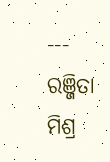--- ରଞ୍ଜିତା ମିଶ୍ର